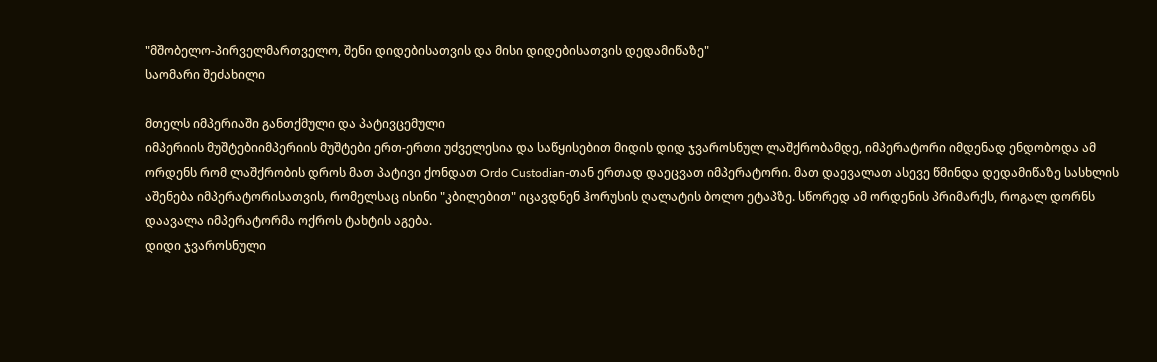"მშობელო-პირველმართველო, შენი დიდებისათვის და მისი დიდებისათვის დედამიწაზე"
საომარი შეძახილი

მთელს იმპერიაში განთქმული და პატივცემული
იმპერიის მუშტებიიმპერიის მუშტები ერთ-ერთი უძველესია და საწყისებით მიდის დიდ ჯვაროსნულ ლაშქრობამდე, იმპერატორი იმდენად ენდობოდა ამ ორდენს რომ ლაშქრობის დროს მათ პატივი ქონდათ Ordo Custodian-თან ერთად დაეცვათ იმპერატორი. მათ დაევალათ ასევე წმინდა დედამიწაზე სასხლის აშენება იმპერატორისათვის, რომელსაც ისინი "კბილებით" იცავდნენ ჰორუსის ღალატის ბოლო ეტაპზე. სწორედ ამ ორდენის პრიმარქს, როგალ დორნს დაავალა იმპერატორმა ოქროს ტახტის აგება.
დიდი ჯვაროსნული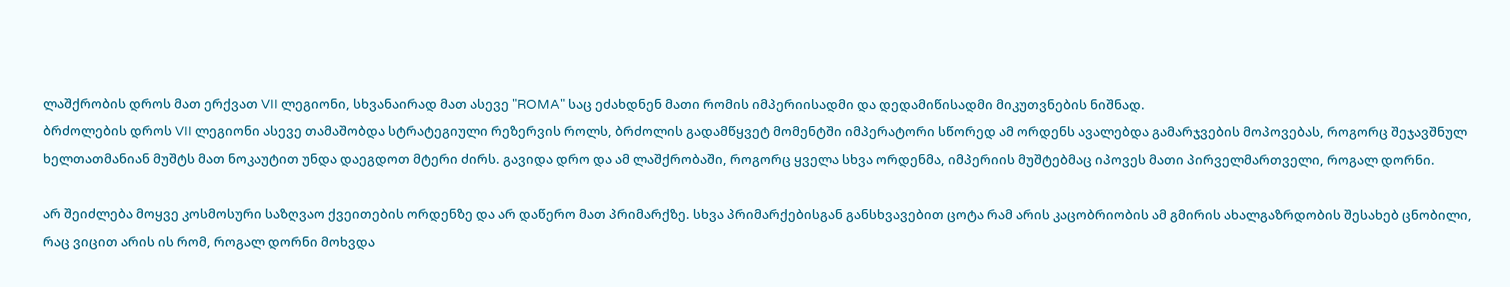ლაშქრობის დროს მათ ერქვათ VII ლეგიონი, სხვანაირად მათ ასევე "ROMA" საც ეძახდნენ მათი რომის იმპერიისადმი და დედამიწისადმი მიკუთვნების ნიშნად.
ბრძოლების დროს VII ლეგიონი ასევე თამაშობდა სტრატეგიული რეზერვის როლს, ბრძოლის გადამწყვეტ მომენტში იმპერატორი სწორედ ამ ორდენს ავალებდა გამარჯვების მოპოვებას, როგორც შეჯავშნულ ხელთათმანიან მუშტს მათ ნოკაუტით უნდა დაეგდოთ მტერი ძირს. გავიდა დრო და ამ ლაშქრობაში, როგორც ყველა სხვა ორდენმა, იმპერიის მუშტებმაც იპოვეს მათი პირველმართველი, როგალ დორნი.

არ შეიძლება მოყვე კოსმოსური საზღვაო ქვეითების ორდენზე და არ დაწერო მათ პრიმარქზე. სხვა პრიმარქებისგან განსხვავებით ცოტა რამ არის კაცობრიობის ამ გმირის ახალგაზრდობის შესახებ ცნობილი, რაც ვიცით არის ის რომ, როგალ დორნი მოხვდა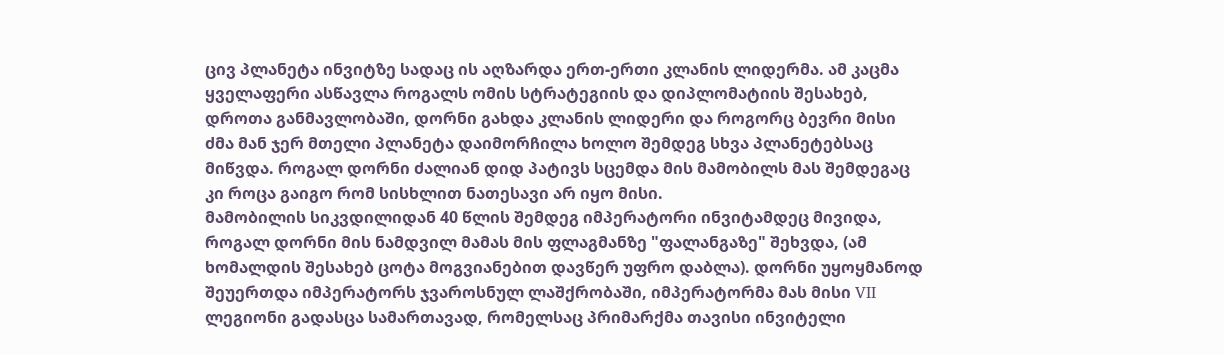ცივ პლანეტა ინვიტზე სადაც ის აღზარდა ერთ-ერთი კლანის ლიდერმა. ამ კაცმა ყველაფერი ასწავლა როგალს ომის სტრატეგიის და დიპლომატიის შესახებ, დროთა განმავლობაში, დორნი გახდა კლანის ლიდერი და როგორც ბევრი მისი ძმა მან ჯერ მთელი პლანეტა დაიმორჩილა ხოლო შემდეგ სხვა პლანეტებსაც მიწვდა. როგალ დორნი ძალიან დიდ პატივს სცემდა მის მამობილს მას შემდეგაც კი როცა გაიგო რომ სისხლით ნათესავი არ იყო მისი.
მამობილის სიკვდილიდან 40 წლის შემდეგ იმპერატორი ინვიტამდეც მივიდა, როგალ დორნი მის ნამდვილ მამას მის ფლაგმანზე "ფალანგაზე" შეხვდა, (ამ ხომალდის შესახებ ცოტა მოგვიანებით დავწერ უფრო დაბლა). დორნი უყოყმანოდ შეუერთდა იმპერატორს ჯვაროსნულ ლაშქრობაში, იმპერატორმა მას მისი VII ლეგიონი გადასცა სამართავად, რომელსაც პრიმარქმა თავისი ინვიტელი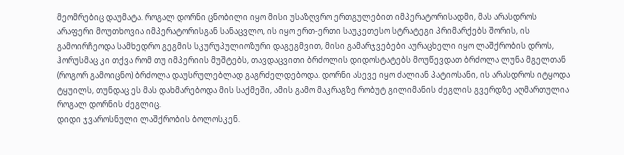მეომრებიც დაუმატა. როგალ დორნი ცნობილი იყო მისი უსაზღვრო ერთგულებით იმპერატორისადმი, მას არასდროს არაფერი მოუთხოვია იმპერატორისგან სანაცვლო, ის იყო ერთ-ერთი საუკეთესო სტრატეგი პრიმარქებს შორის, ის გამოირჩეოდა სამხედრო გეგმის სკურუპულიოზური დაგეგმვით, მისი გამარჯვებები აურაცხელი იყო ლაშქრობის დროს, ჰორუსმაც კი თქვა რომ თუ იმპერიის მუშტებს, თავდაცვითი ბრძოლის დიდოსტატებს მოუწევდათ ბრძოლა ლუნა მგელთან (როგორ გამოიცნო) ბრძოლა დაუსრულებლად გაგრძელდებოდა. დორნი ასევე იყო ძალიან პატიოსანი, ის არასდროს იტყოდა ტყუილს, თუნდაც ეს მას დახმარებოდა მის საქმეში, ამის გამო მაკრაგზე რობუტ გილიმანის ძეგლის გვერდზე აღმართულია როგალ დორნის ძეგლიც.
დიდი ჯვაროსნული ლაშქრობის ბოლოსკენ.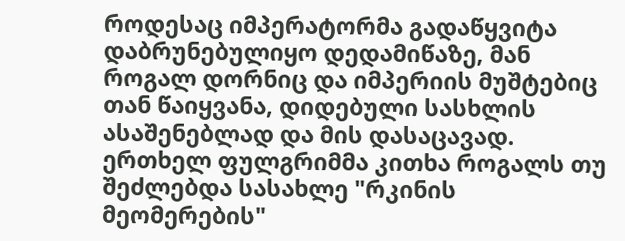როდესაც იმპერატორმა გადაწყვიტა დაბრუნებულიყო დედამიწაზე, მან როგალ დორნიც და იმპერიის მუშტებიც თან წაიყვანა, დიდებული სასხლის ასაშენებლად და მის დასაცავად. ერთხელ ფულგრიმმა კითხა როგალს თუ შეძლებდა სასახლე "რკინის მეომერების"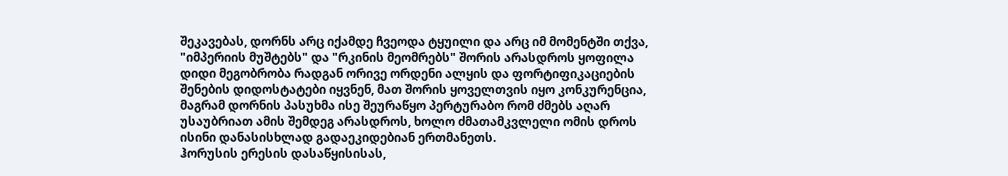შეკავებას, დორნს არც იქამდე ჩვეოდა ტყუილი და არც იმ მომენტში თქვა, "იმპერიის მუშტებს" და "რკინის მეომრებს" შორის არასდროს ყოფილა დიდი მეგობრობა რადგან ორივე ორდენი ალყის და ფორტიფიკაციების შენების დიდოსტატები იყვნენ, მათ შორის ყოველთვის იყო კონკურენცია, მაგრამ დორნის პასუხმა ისე შეურაწყო პერტურაბო რომ ძმებს აღარ უსაუბრიათ ამის შემდეგ არასდროს, ხოლო ძმათამკვლელი ომის დროს ისინი დანასისხლად გადაეკიდებიან ერთმანეთს.
ჰორუსის ერესის დასაწყისისას,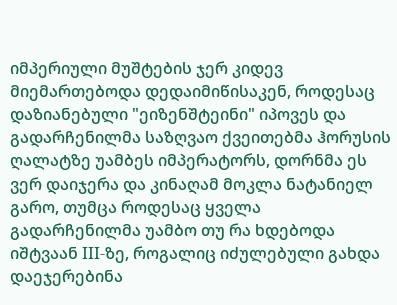იმპერიული მუშტების ჯერ კიდევ მიემართებოდა დედაიმიწისაკენ, როდესაც დაზიანებული "ეიზენშტეინი" იპოვეს და გადარჩენილმა საზღვაო ქვეითებმა ჰორუსის ღალატზე უამბეს იმპერატორს, დორნმა ეს ვერ დაიჯერა და კინაღამ მოკლა ნატანიელ გარო, თუმცა როდესაც ყველა გადარჩენილმა უამბო თუ რა ხდებოდა იშტვაან III-ზე, როგალიც იძულებული გახდა დაეჯერებინა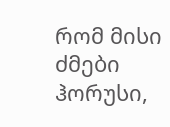რომ მისი ძმები ჰორუსი,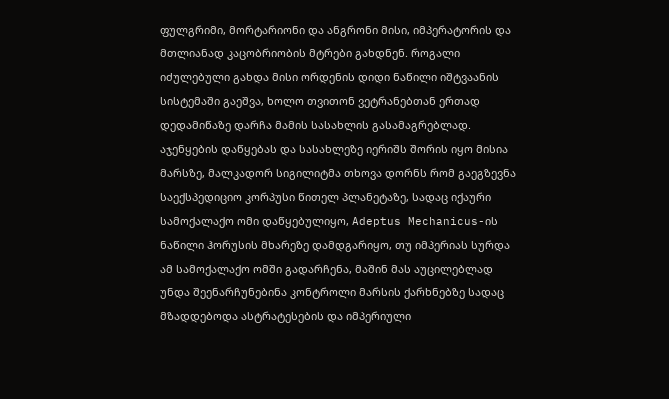ფულგრიმი, მორტარიონი და ანგრონი მისი, იმპერატორის და მთლიანად კაცობრიობის მტრები გახდნენ. როგალი იძულებული გახდა მისი ორდენის დიდი ნაწილი იშტვაანის სისტემაში გაეშვა, ხოლო თვითონ ვეტრანებთან ერთად დედამიწაზე დარჩა მამის სასახლის გასამაგრებლად. აჯენყების დაწყებას და სასახლეზე იერიშს შორის იყო მისია მარსზე, მალკადორ სიგილიტმა თხოვა დორნს რომ გაეგზევნა საექსპედიციო კორპუსი წითელ პლანეტაზე, სადაც იქაური სამოქალაქო ომი დაწყებულიყო, Adeptus Mechanicus-ის ნაწილი ჰორუსის მხარეზე დამდგარიყო, თუ იმპერიას სურდა ამ სამოქალაქო ომში გადარჩენა, მაშინ მას აუცილებლად უნდა შეენარჩუნებინა კონტროლი მარსის ქარხნებზე სადაც მზადდებოდა ასტრატესების და იმპერიული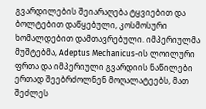გვარდილების შეიარაღება ტყვიებით და ბოლტებით დაწყებული, კოსმოსური ხომალდებით დამთავრებული. იმპერიულმა მუშტებმა, Adeptus Mechanicus-ის ლოილური ფრთა და იმპერიული გვარდიის ნაწილები ერთად შეებრძოლნენ მოღალატეებს, მათ შეძლეს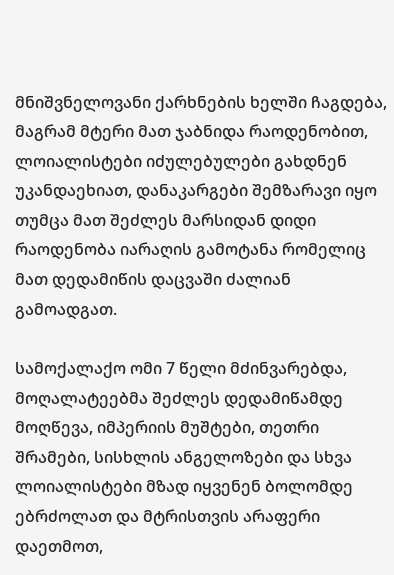მნიშვნელოვანი ქარხნების ხელში ჩაგდება, მაგრამ მტერი მათ ჯაბნიდა რაოდენობით, ლოიალისტები იძულებულები გახდნენ უკანდაეხიათ, დანაკარგები შემზარავი იყო თუმცა მათ შეძლეს მარსიდან დიდი რაოდენობა იარაღის გამოტანა რომელიც მათ დედამიწის დაცვაში ძალიან გამოადგათ.

სამოქალაქო ომი 7 წელი მძინვარებდა, მოღალატეებმა შეძლეს დედამიწამდე მოღწევა, იმპერიის მუშტები, თეთრი შრამები, სისხლის ანგელოზები და სხვა ლოიალისტები მზად იყვენენ ბოლომდე ებრძოლათ და მტრისთვის არაფერი დაეთმოთ,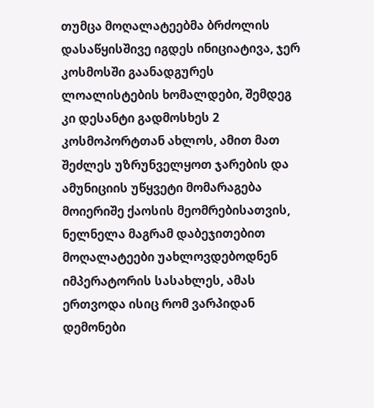თუმცა მოღალატეებმა ბრძოლის დასაწყისშივე იგდეს ინიციატივა, ჯერ კოსმოსში გაანადგურეს ლოალისტების ხომალდები, შემდეგ კი დესანტი გადმოსხეს 2 კოსმოპორტთან ახლოს, ამით მათ შეძლეს უზრუნველყოთ ჯარების და ამუნიციის უწყვეტი მომარაგება მოიერიშე ქაოსის მეომრებისათვის, ნელნელა მაგრამ დაბეჯითებით მოღალატეები უახლოვდებოდნენ იმპერატორის სასახლეს, ამას ერთვოდა ისიც რომ ვარპიდან დემონები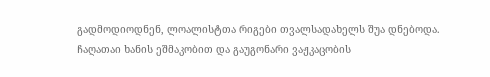გადმოდიოდნენ, ლოალისტთა რიგები თვალსადახელს შუა დნებოდა. ჩაღათაი ხანის ეშმაკობით და გაუგონარი ვაჟკაცობის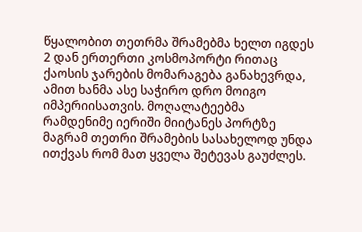წყალობით თეთრმა შრამებმა ხელთ იგდეს 2 დან ერთერთი კოსმოპორტი რითაც ქაოსის ჯარების მომარაგება განახევრდა, ამით ხანმა ასე საჭირო დრო მოიგო იმპერიისათვის. მოღალატეებმა რამდენიმე იერიში მიიტანეს პორტზე მაგრამ თეთრი შრამების სასახელოდ უნდა ითქვას რომ მათ ყველა შეტევას გაუძლეს.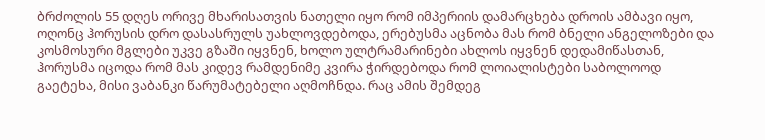ბრძოლის 55 დღეს ორივე მხარისათვის ნათელი იყო რომ იმპერიის დამარცხება დროის ამბავი იყო, ოღონც ჰორუსის დრო დასასრულს უახლოვდებოდა, ერებუსმა აცნობა მას რომ ბნელი ანგელოზები და კოსმოსური მგლები უკვე გზაში იყვნენ, ხოლო ულტრამარინები ახლოს იყვნენ დედამიწასთან, ჰორუსმა იცოდა რომ მას კიდევ რამდენიმე კვირა ჭირდებოდა რომ ლოიალისტები საბოლოოდ გაეტეხა, მისი ვაბანკი წარუმატებელი აღმოჩნდა. რაც ამის შემდეგ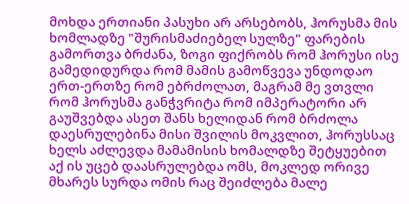მოხდა ერთიანი პასუხი არ არსებობს, ჰორუსმა მის ხომლადზე "შურისმაძიებელ სულზე" ფარების გამორთვა ბრძანა, ზოგი ფიქრობს რომ ჰორუსი ისე გამედიდურდა რომ მამის გამოწვევა უნდოდაო ერთ-ერთზე რომ ებრძოლათ, მაგრამ მე ვთვლი რომ ჰორუსმა განჭვრიტა რომ იმპერატორი არ გაუშვებდა ასეთ შანს ხელიდან რომ ბრძოლა დაესრულებინა მისი შვილის მოკვლით, ჰორუსსაც ხელს აძლევდა მამამისის ხომალდზე შეტყუებით აქ ის უცებ დაასრულებდა ომს, მოკლედ ორივე მხარეს სურდა ომის რაც შეიძლება მალე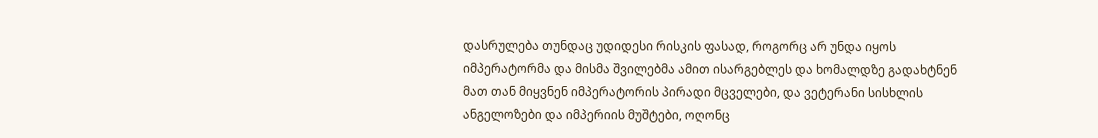დასრულება თუნდაც უდიდესი რისკის ფასად, როგორც არ უნდა იყოს იმპერატორმა და მისმა შვილებმა ამით ისარგებლეს და ხომალდზე გადახტნენ მათ თან მიყვნენ იმპერატორის პირადი მცველები, და ვეტერანი სისხლის ანგელოზები და იმპერიის მუშტები, ოღონც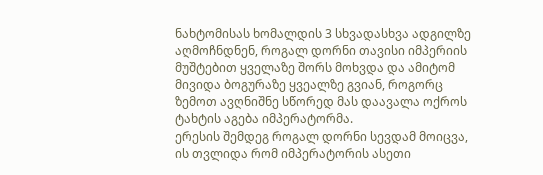ნახტომისას ხომალდის 3 სხვადასხვა ადგილზე აღმოჩნდნენ, როგალ დორნი თავისი იმპერიის მუშტებით ყველაზე შორს მოხვდა და ამიტომ მივიდა ბოგურაზე ყვეალზე გვიან, როგორც ზემოთ ავღნიშნე სწორედ მას დაავალა ოქროს ტახტის აგება იმპერატორმა.
ერესის შემდეგ როგალ დორნი სევდამ მოიცვა, ის თვლიდა რომ იმპერატორის ასეთი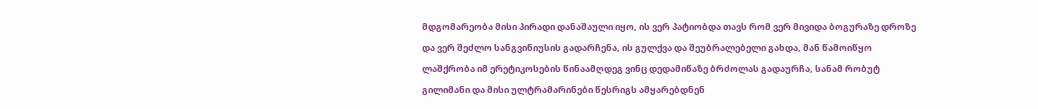მდგომარეობა მისი პირადი დანაშაული იყო, ის ვერ პატიობდა თავს რომ ვერ მივიდა ბოგურაზე დროზე და ვერ შეძლო სანგვინიუსის გადარჩენა, ის გულქვა და შეუბრალებელი გახდა, მან წამოიწყო ლაშქრობა იმ ერეტიკოსების წინაამღდეგ ვინც დედამიწაზე ბრძოლას გადაურჩა, სანამ რობუტ გილიმანი და მისი ულტრამარინები წესრიგს ამყარებდნენ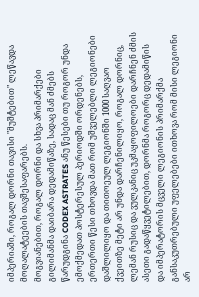იმპერიაში, როგალ დორნი თავისი "მუშტებით" ლეწავდა მოღალატეების თავშესაფარებს.
მოგვიანებით, როგალ დორნი და სხვა პრიმარქები გილიმანმა დაიბარა დედამიწაზე, სადაც მან ძმებს წარუდგინა CODEX ASTRATES ანუ წესები თუ როგორ უნდა ემოქმედათ პოსტერესულ პერიოდში ორდენებს, ერთერთი წესი თხოვდა მათ რომ უშველებლი ლეგიონები დაშლილიყო და თითოეულ ლეგიონში 1000 საღვაო ქვეითზე მეტი არ უნდა დარჩენილიყო, როგალ დორნიც, ლემან რუსიც და ვულკანიც უკმაყოფილოები დარჩნენ ძმის ასეთი გადაწყვეტილებით, დორნმა როგორც დედამიწის და იმპერატორის მცველი ლეგიონის პრიმარქმა განსაკუთრებული უფელებები ითხოვა რომ მისი ლეგიონი არ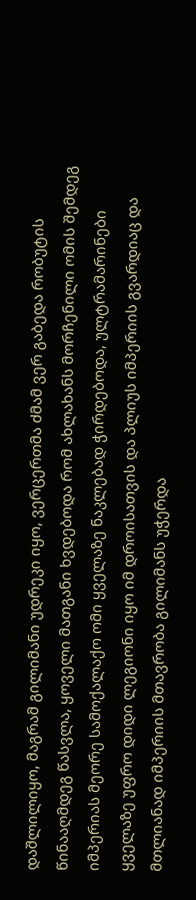დაშლილიყო, მაგრამ გილიმანი უდრეკი იყო, ვერცერთმა ძმამ ვერ გაბედა რობუტის წინააღმდეგ წასვლა, ყოველი მათგანი ხვდებოდა რომ ახლახანს მორჩენილი ომის შემდეგ იმპერიას მეორე სამოქალაქო ომი ყველაზე ნაკლებად ჭირდებოდა, ულტრამარინები ყველაზე უფრო დიდი ლეგიონი იყო იმ დროისათვის და პლიუს იმპერიის გვარდიაც და მთლიანად იმპერიის მთავრობა გილიმანს უჭერდა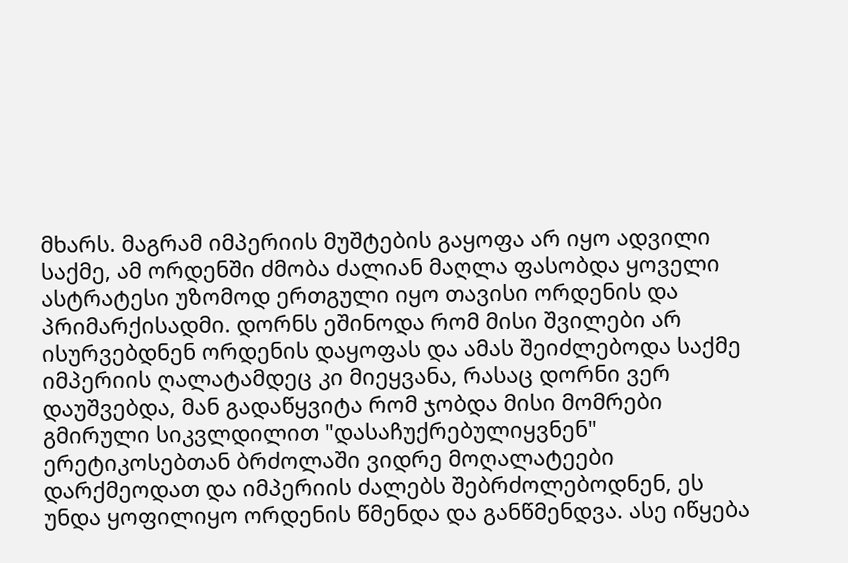მხარს. მაგრამ იმპერიის მუშტების გაყოფა არ იყო ადვილი საქმე, ამ ორდენში ძმობა ძალიან მაღლა ფასობდა ყოველი ასტრატესი უზომოდ ერთგული იყო თავისი ორდენის და პრიმარქისადმი. დორნს ეშინოდა რომ მისი შვილები არ ისურვებდნენ ორდენის დაყოფას და ამას შეიძლებოდა საქმე იმპერიის ღალატამდეც კი მიეყვანა, რასაც დორნი ვერ დაუშვებდა, მან გადაწყვიტა რომ ჯობდა მისი მომრები გმირული სიკვლდილით "დასაჩუქრებულიყვნენ" ერეტიკოსებთან ბრძოლაში ვიდრე მოღალატეები დარქმეოდათ და იმპერიის ძალებს შებრძოლებოდნენ, ეს უნდა ყოფილიყო ორდენის წმენდა და განწმენდვა. ასე იწყება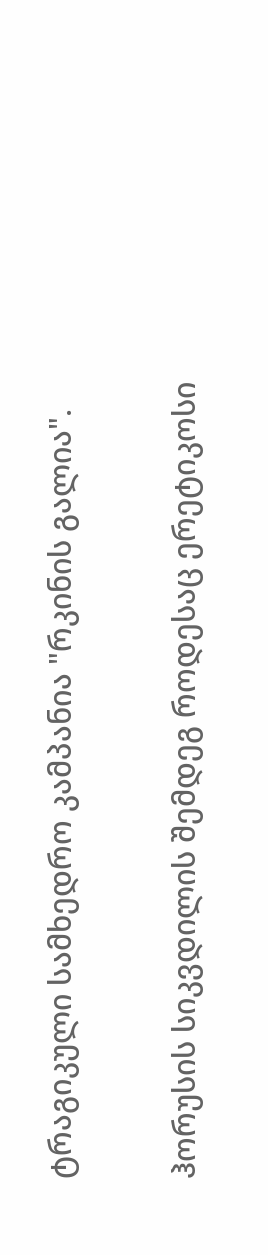ტრაგიკული სამხედრო კამპანია "რკინის გალია".

ჰორუსის სიკვდილის შემდეგ როდესაც ერეტიკოსი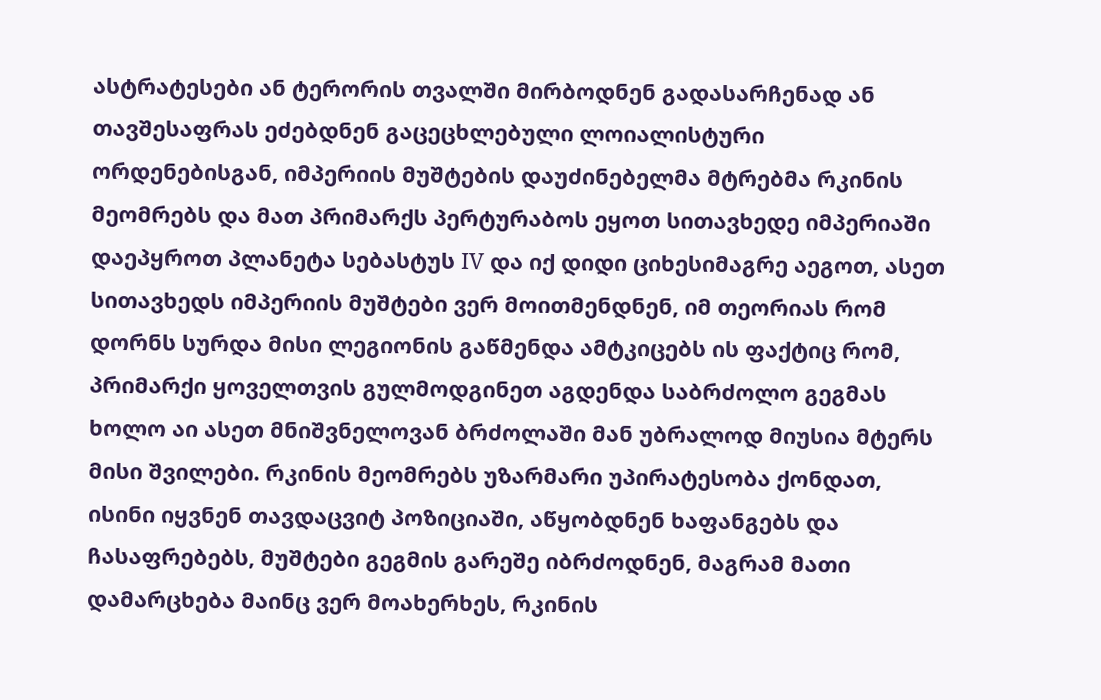ასტრატესები ან ტერორის თვალში მირბოდნენ გადასარჩენად ან თავშესაფრას ეძებდნენ გაცეცხლებული ლოიალისტური ორდენებისგან, იმპერიის მუშტების დაუძინებელმა მტრებმა რკინის მეომრებს და მათ პრიმარქს პერტურაბოს ეყოთ სითავხედე იმპერიაში დაეპყროთ პლანეტა სებასტუს IV და იქ დიდი ციხესიმაგრე აეგოთ, ასეთ სითავხედს იმპერიის მუშტები ვერ მოითმენდნენ, იმ თეორიას რომ დორნს სურდა მისი ლეგიონის გაწმენდა ამტკიცებს ის ფაქტიც რომ, პრიმარქი ყოველთვის გულმოდგინეთ აგდენდა საბრძოლო გეგმას ხოლო აი ასეთ მნიშვნელოვან ბრძოლაში მან უბრალოდ მიუსია მტერს მისი შვილები. რკინის მეომრებს უზარმარი უპირატესობა ქონდათ, ისინი იყვნენ თავდაცვიტ პოზიციაში, აწყობდნენ ხაფანგებს და ჩასაფრებებს, მუშტები გეგმის გარეშე იბრძოდნენ, მაგრამ მათი დამარცხება მაინც ვერ მოახერხეს, რკინის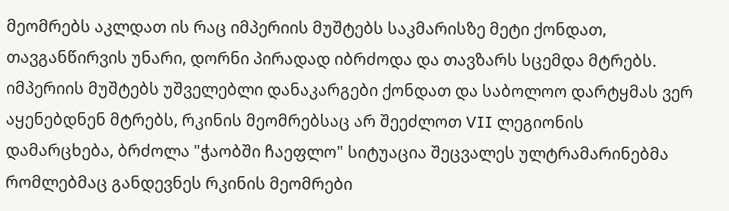მეომრებს აკლდათ ის რაც იმპერიის მუშტებს საკმარისზე მეტი ქონდათ, თავგანწირვის უნარი, დორნი პირადად იბრძოდა და თავზარს სცემდა მტრებს. იმპერიის მუშტებს უშველებლი დანაკარგები ქონდათ და საბოლოო დარტყმას ვერ აყენებდნენ მტრებს, რკინის მეომრებსაც არ შეეძლოთ VII ლეგიონის დამარცხება, ბრძოლა "ჭაობში ჩაეფლო" სიტუაცია შეცვალეს ულტრამარინებმა რომლებმაც განდევნეს რკინის მეომრები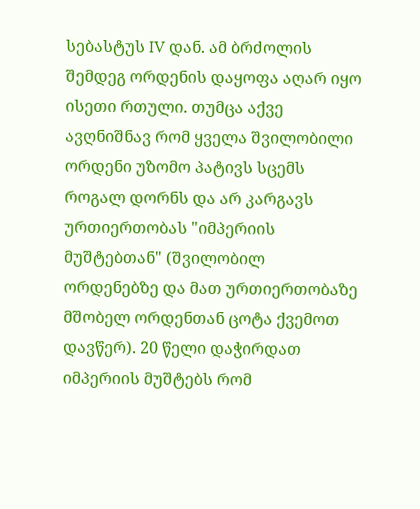სებასტუს IV დან. ამ ბრძოლის შემდეგ ორდენის დაყოფა აღარ იყო ისეთი რთული. თუმცა აქვე ავღნიშნავ რომ ყველა შვილობილი ორდენი უზომო პატივს სცემს როგალ დორნს და არ კარგავს ურთიერთობას "იმპერიის მუშტებთან" (შვილობილ ორდენებზე და მათ ურთიერთობაზე მშობელ ორდენთან ცოტა ქვემოთ დავწერ). 20 წელი დაჭირდათ იმპერიის მუშტებს რომ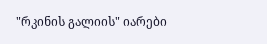"რკინის გალიის" იარები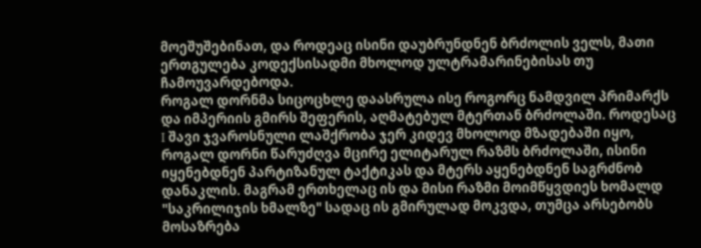მოეშუშებინათ, და როდეაც ისინი დაუბრუნდნენ ბრძოლის ველს, მათი ერთგულება კოდექსისადმი მხოლოდ ულტრამარინებისას თუ ჩამოუვარდებოდა.
როგალ დორნმა სიცოცხლე დაასრულა ისე როგორც ნამდვილ პრიმარქს და იმპერიის გმირს შეფერის, აღმატებულ მტერთან ბრძოლაში. როდესაც I შავი ჯვაროსნული ლაშქრობა ჯერ კიდევ მხოლოდ მზადებაში იყო, როგალ დორნი წარუძღვა მცირე ელიტარულ რაზმს ბრძოლაში, ისინი იყენებდნენ პარტიზანულ ტაქტიკას და მტერს აყენებდნენ საგრძნობ დანაკლის. მაგრამ ერთხელაც ის და მისი რაზმი მოიმწყვდიეს ხომალდ "საკრილიჯის ხმალზე" სადაც ის გმირულად მოკვდა, თუმცა არსებობს მოსაზრება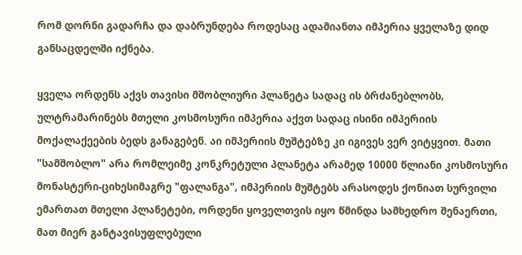რომ დორნი გადარჩა და დაბრუნდება როდესაც ადამიანთა იმპერია ყველაზე დიდ განსაცდელში იქნება.

ყველა ორდენს აქვს თავისი მშობლიური პლანეტა სადაც ის ბრძანებლობს, ულტრამარინებს მთელი კოსმოსური იმპერია აქვთ სადაც ისინი იმპერიის მოქალაქეების ბედს განაგებენ. აი იმპერიის მუშტებზე კი იგივეს ვერ ვიტყვით. მათი "სამშობლო" არა რომლეიმე კონკრეტული პლანეტა არამედ 10000 წლიანი კოსმოსური მონასტერი-ციხესიმაგრე "ფალანგა", იმპერიის მუშტებს არასოდეს ქონიათ სურვილი ემართათ მთელი პლანეტები, ორდენი ყოველთვის იყო წმინდა სამხედრო შენაერთი, მათ მიერ განტავისუფლებული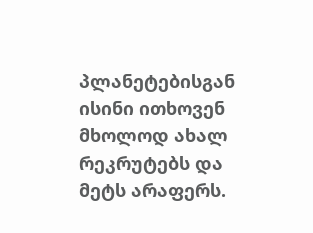პლანეტებისგან ისინი ითხოვენ მხოლოდ ახალ რეკრუტებს და მეტს არაფერს.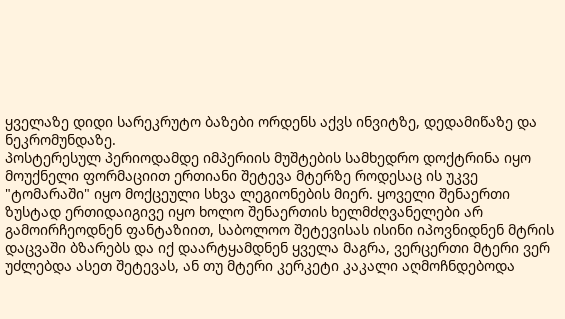ყველაზე დიდი სარეკრუტო ბაზები ორდენს აქვს ინვიტზე, დედამიწაზე და ნეკრომუნდაზე.
პოსტერესულ პერიოდამდე იმპერიის მუშტების სამხედრო დოქტრინა იყო მოუქნელი ფორმაციით ერთიანი შეტევა მტერზე როდესაც ის უკვე "ტომარაში" იყო მოქცეული სხვა ლეგიონების მიერ. ყოველი შენაერთი ზუსტად ერთიდაიგივე იყო ხოლო შენაერთის ხელმძღვანელები არ გამოირჩეოდნენ ფანტაზიით, საბოლოო შეტევისას ისინი იპოვნიდნენ მტრის დაცვაში ბზარებს და იქ დაარტყამდნენ ყველა მაგრა, ვერცერთი მტერი ვერ უძლებდა ასეთ შეტევას, ან თუ მტერი კერკეტი კაკალი აღმოჩნდებოდა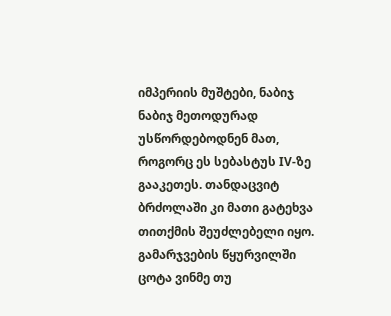იმპერიის მუშტები, ნაბიჯ ნაბიჯ მეთოდურად უსწორდებოდნენ მათ, როგორც ეს სებასტუს IV-ზე გააკეთეს. თანდაცვიტ ბრძოლაში კი მათი გატეხვა თითქმის შეუძლებელი იყო. გამარჯვების წყურვილში ცოტა ვინმე თუ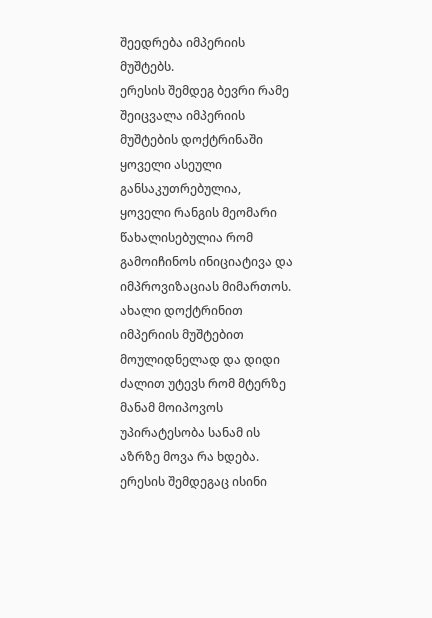შეედრება იმპერიის მუშტებს.
ერესის შემდეგ ბევრი რამე შეიცვალა იმპერიის მუშტების დოქტრინაში ყოველი ასეული განსაკუთრებულია, ყოველი რანგის მეომარი წახალისებულია რომ გამოიჩინოს ინიციატივა და იმპროვიზაციას მიმართოს. ახალი დოქტრინით იმპერიის მუშტებით მოულიდნელად და დიდი ძალით უტევს რომ მტერზე მანამ მოიპოვოს უპირატესობა სანამ ის აზრზე მოვა რა ხდება. ერესის შემდეგაც ისინი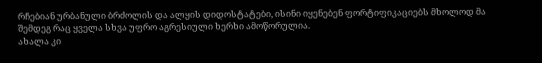რჩებიან ურბანული ბრძოლის და ალყის დიდოსტატები, ისინი იყენებენ ფორტიფიკაციებს მხოლოდ მა შემდეგ რაც ყველა სხვა უფრო აგრესიული ხერხი ამოწორულია.
ახალა კი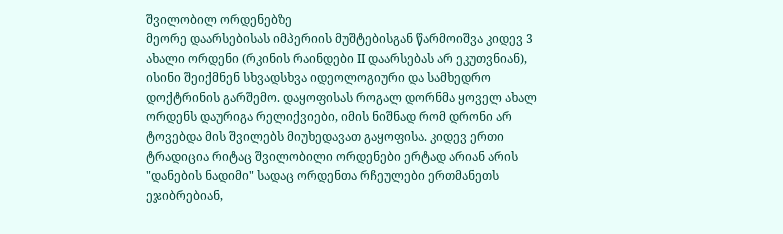შვილობილ ორდენებზე
მეორე დაარსებისას იმპერიის მუშტებისგან წარმოიშვა კიდევ 3 ახალი ორდენი (რკინის რაინდები II დაარსებას არ ეკუთვნიან), ისინი შეიქმნენ სხვადსხვა იდეოლოგიური და სამხედრო დოქტრინის გარშემო. დაყოფისას როგალ დორნმა ყოველ ახალ ორდენს დაურიგა რელიქვიები, იმის ნიშნად რომ დრონი არ ტოვებდა მის შვილებს მიუხედავათ გაყოფისა. კიდევ ერთი ტრადიცია რიტაც შვილობილი ორდენები ერტად არიან არის "დანების ნადიმი" სადაც ორდენთა რჩეულები ერთმანეთს ეჯიბრებიან,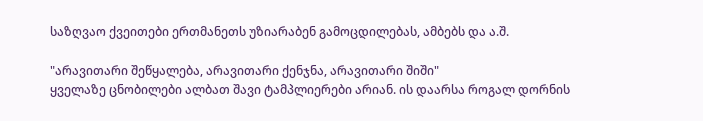საზღვაო ქვეითები ერთმანეთს უზიარაბენ გამოცდილებას, ამბებს და ა.შ.

"არავითარი შეწყალება, არავითარი ქენჯნა, არავითარი შიში"
ყველაზე ცნობილები ალბათ შავი ტამპლიერები არიან. ის დაარსა როგალ დორნის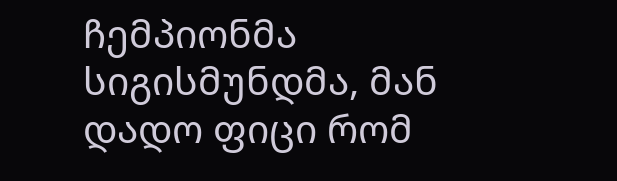ჩემპიონმა სიგისმუნდმა, მან დადო ფიცი რომ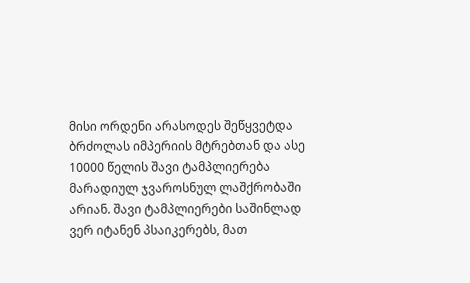მისი ორდენი არასოდეს შეწყვეტდა ბრძოლას იმპერიის მტრებთან და ასე 10000 წელის შავი ტამპლიერება მარადიულ ჯვაროსნულ ლაშქრობაში არიან. შავი ტამპლიერები საშინლად ვერ იტანენ პსაიკერებს, მათ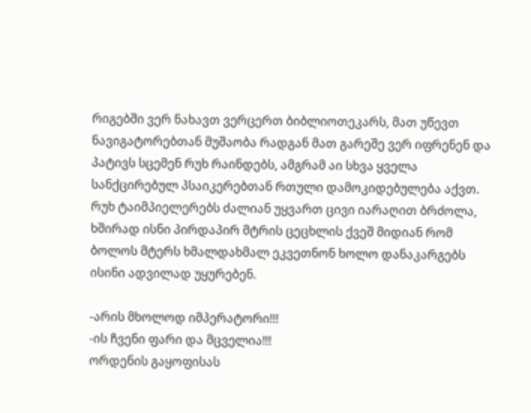რიგებში ვერ ნახავთ ვერცერთ ბიბლიოთეკარს, მათ უწევთ ნავიგატორებთან მუშაობა რადგან მათ გარეშე ვერ იფრენენ და პატივს სცემენ რუხ რაინდებს, ამგრამ აი სხვა ყველა სანქცირებულ პსაიკერებთან რთული დამოკიდებულება აქვთ. რუხ ტაიმპიელერებს ძალიან უყვართ ცივი იარაღით ბრძოლა, ხშირად ისნი პირდაპირ მტრის ცეცხლის ქვეშ მიდიან რომ ბოლოს მტერს ხმალდახმალ ეკვეთნონ ხოლო დანაკარგებს ისინი ადვილად უყურებენ.

-არის მხოლოდ იმპერატორი!!!
-ის ჩვენი ფარი და მცველია!!!
ორდენის გაყოფისას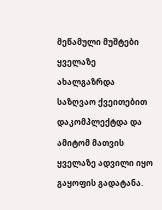მეწამული მუშტები ყველაზე ახალგაზრდა საზღვაო ქვეითებით დაკომპლექტდა და ამიტომ მათვის ყველაზე ადვილი იყო გაყოფის გადატანა.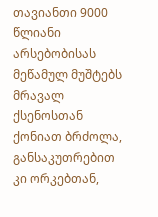თავიანთი 9000 წლიანი არსებობისას მეწამულ მუშტებს მრავალ ქსენოსთან ქონიათ ბრძოლა, განსაკუთრებით კი ორკებთან,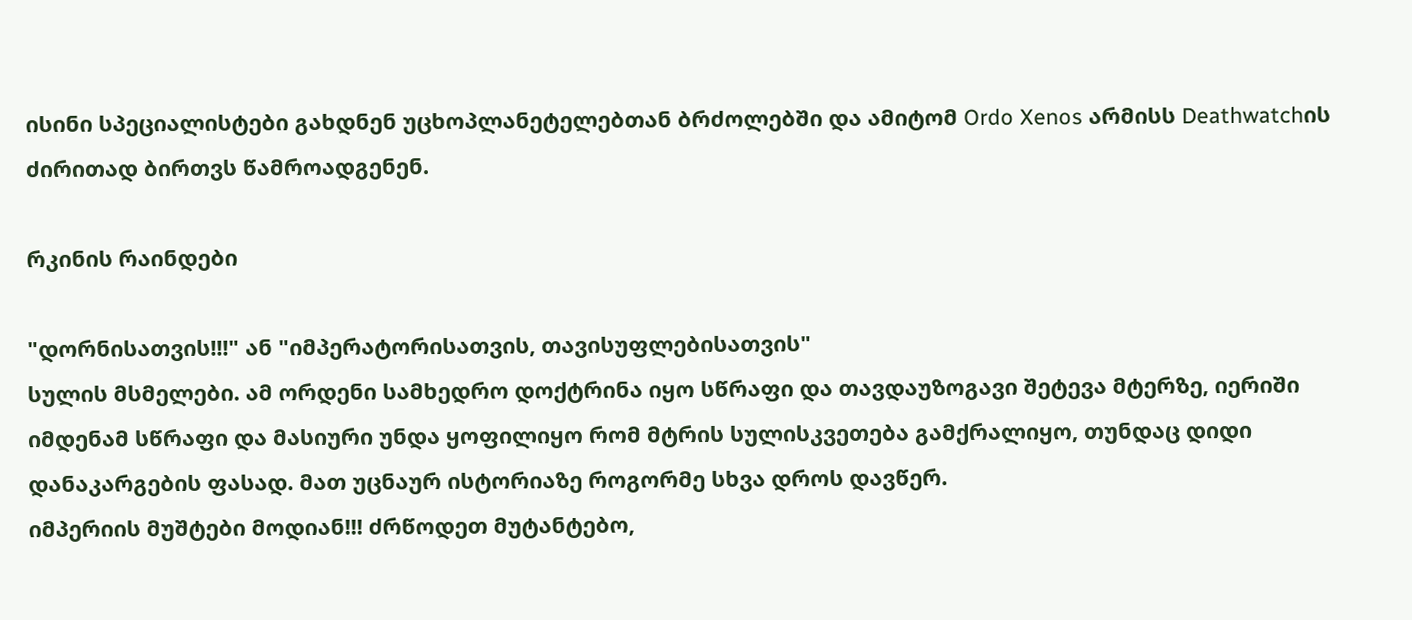ისინი სპეციალისტები გახდნენ უცხოპლანეტელებთან ბრძოლებში და ამიტომ Ordo Xenos არმისს Deathwatchის ძირითად ბირთვს წამროადგენენ.

რკინის რაინდები

"დორნისათვის!!!" ან "იმპერატორისათვის, თავისუფლებისათვის"
სულის მსმელები. ამ ორდენი სამხედრო დოქტრინა იყო სწრაფი და თავდაუზოგავი შეტევა მტერზე, იერიში იმდენამ სწრაფი და მასიური უნდა ყოფილიყო რომ მტრის სულისკვეთება გამქრალიყო, თუნდაც დიდი დანაკარგების ფასად. მათ უცნაურ ისტორიაზე როგორმე სხვა დროს დავწერ.
იმპერიის მუშტები მოდიან!!! ძრწოდეთ მუტანტებო,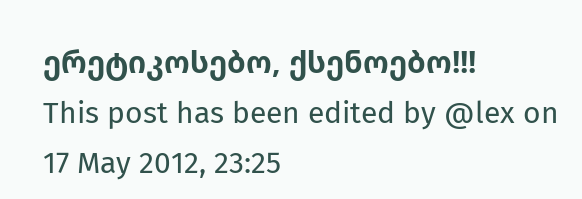ერეტიკოსებო, ქსენოებო!!!
This post has been edited by @lex on 17 May 2012, 23:25